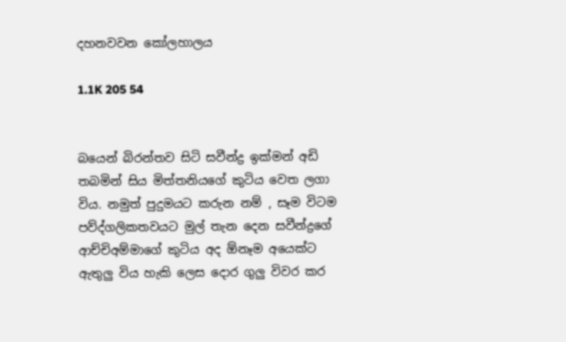දහනවවන කෝලහාලය

1.1K 205 54


බයෙන් බිරන්තව සිටි සවීන්ද්‍ර ඉක්මන් අඩි තබමින් සිය මිත්තනියගේ කුටිය වෙත ලගා විය. නමුත් පුදුමයට කරුන නම් , සෑම විටම පව්ද්ගලිකතවයට මුල් තැන දෙන සවීන්ද්‍රගේ ආච්චිඅම්මාගේ කුටිය අද ඕනෑම අයෙක්ට ඇතුලු විය හැකි ලෙස දොර ගුලු විවර කර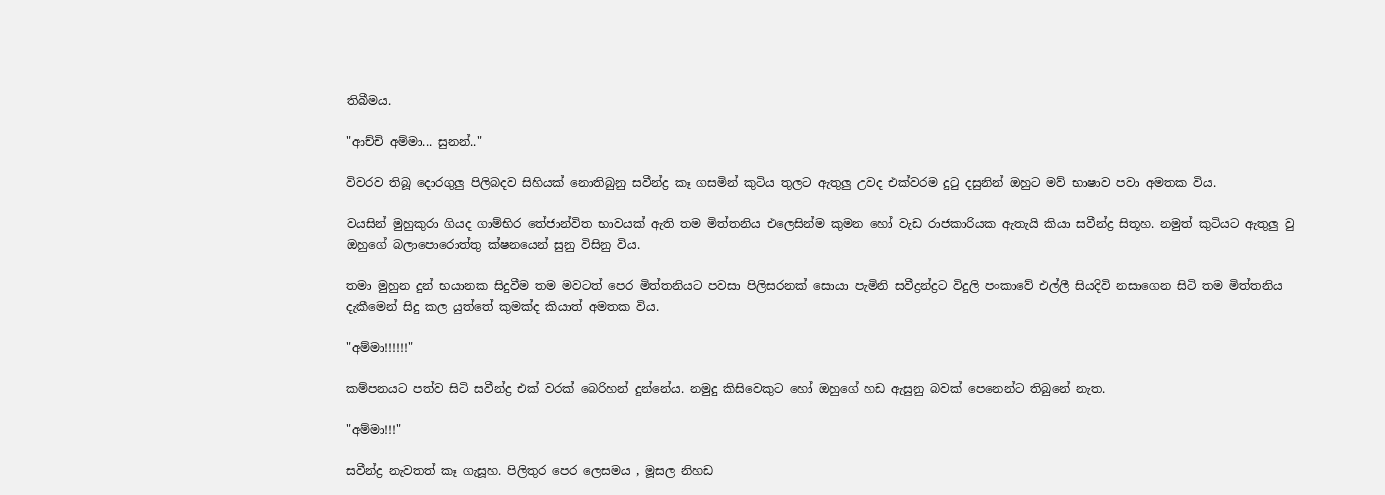තිබීමය.

"ආච්චි අම්මා... සුනන්.."

විවරව තිබූ දොරගුලු පිලිබදව සිහියක් නොතිබුනු සවීන්ද්‍ර කෑ ගසමින් කුටිය තුලට ඇතුලු උවද එක්වරම දුටු දසුනින් ඔහුට මව් භාෂාව පවා අමතක විය.

වයසින් මුහුකුරා ගියද ගාම්භිර තේජාන්විත භාවයක් ඇති තම මිත්තනිය එලෙසින්ම කුමන හෝ වැඩ රාජකාරියක ඇතැයි කියා සවීන්ද්‍ර සිතූහ. නමුත් කුටියට ඇතුලු වු ඔහුගේ බලාපොරොත්තු ක්ෂනයෙන් සුනු විසිනු විය.

තමා මුහුන දුන් භයානක සිදුවීම තම මවටත් පෙර මිත්තනියට පවසා පිලිසරනක් සොයා පැමිනි සවීද්‍රන්ද්‍රට විදුලි පංකාවේ එල්ලී සියදිවි නසාගෙන සිටි තම මිත්තනිය දැකීමෙන් සිදු කල යුත්තේ කුමක්ද කියාත් අමතක විය.

"අම්මා!!!!!!"

කම්පනයට පත්ව සිටි සවීන්ද්‍ර එක් වරක් බෙරිහන් දුන්නේය. නමුදු කිසිවෙකුට හෝ ඔහුගේ හඩ ඇසුනු බවක් පෙනෙන්ට තිබුනේ නැත.

"අම්මා!!!"

සවීන්ද්‍ර නැවතත් කෑ ගැසූහ. පිලිතුර පෙර ලෙසමය , මූසල නිහඩ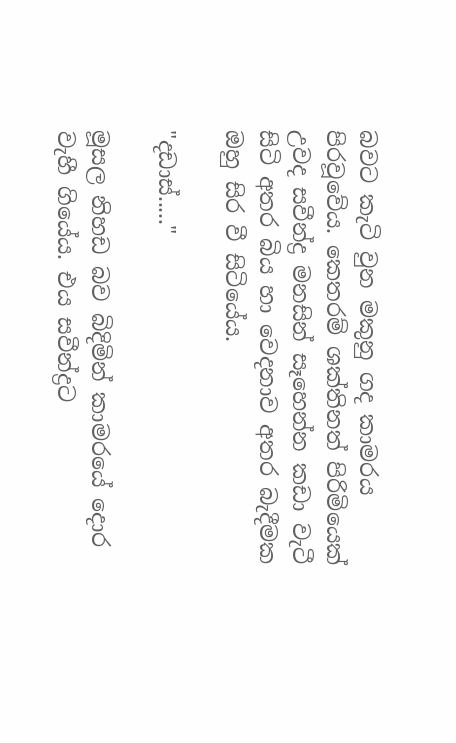බවට කැටි වුන මකුනු ගද කාමරය පිරවූවේය. කෙතරම් ශක්තිනත් පිරිමියෙක් උවද සවීන්ද්‍ර මනසින් සෑහෙන්න කඩා වැටී සිටි අතර බිය හා වෙදනාව අතර බැදීමක ඔහු සිර වී සිටියේය.

"දඩාස්....."

මූසල නිහඩ බව බිදිමින් කාමරයේ දොර වැහී ගියේය. එය සවීන්ද්‍රට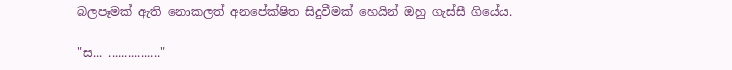බලපෑමක් ඇති නොකලත් අනපේක්ෂිත සිදුවීමක් හෙයින් ඔහු ගැස්සී ගියේය.

"ස... ................"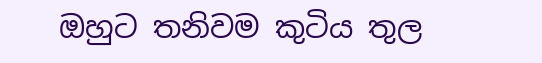ඔහුට තනිවම කුටිය තුල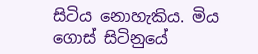සිටිය නොහැකිය. මිය ගොස් සිටිනුයේ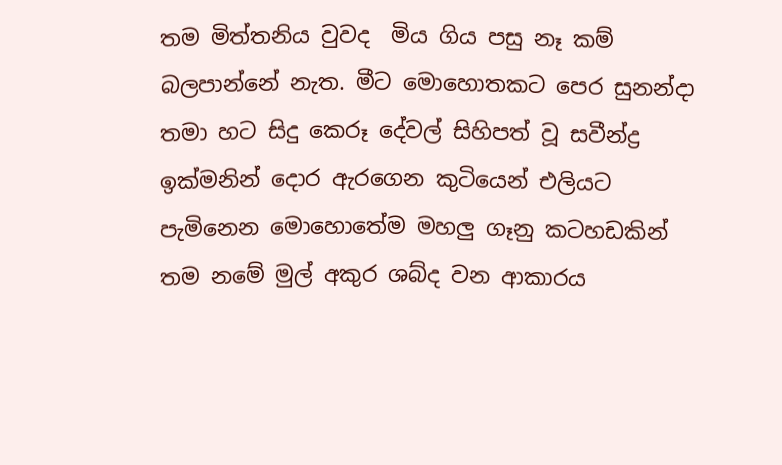තම මිත්තනිය වුවද  මිය ගිය පසු නෑ කම් බලපාන්නේ නැත. මීට මොහොතකට පෙර සුනන්දා තමා හට සිදු කෙරූ දේවල් සිහිපත් වූ සවීන්ද්‍ර ඉක්මනින් දොර ඇරගෙන කුටියෙන් එලියට පැමිනෙන මොහොතේම මහලු ගෑනු කටහඩකින් තම නමේ මුල් අකුර ශබ්ද වන ආකාරය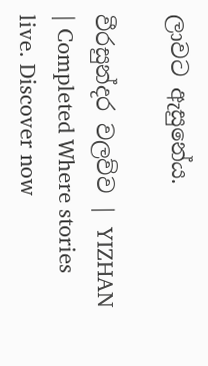ලාවට ඇසුනේය.

වීරසුන්දර වලව්ව | YIZHAN | Completed Where stories live. Discover now